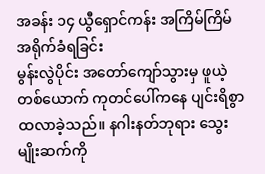အခန်း ၁၄ ယွီရှောင်ကန်း အကြိမ်ကြိမ် အရိုက်ခံရခြင်း
မွန်းလွဲပိုင်း အတော်ကျော်သွားမှ ဖူယဲ့တစ်ယောက် ကုတင်ပေါ်ကနေ ပျင်းရိစွာ ထလာခဲ့သည်။ နဂါးနတ်ဘုရား သွေးမျိုးဆက်ကို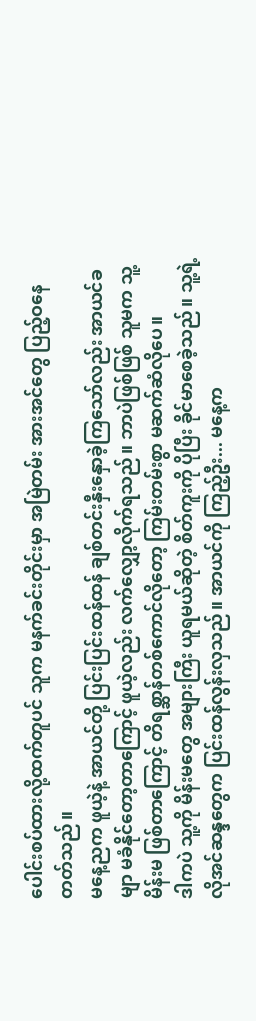ပေါင်းစပ်ထားလို့ထက်တူပင် သူက မနက်ခင်းတိုင်းမှာ အမြဲတမ်း အားအင်တွေ ပြည့်ဝနေတတ်သည်။
မနေ့ညက ဖူယဲ့နဲ့ အာယင်တို့ ပြင်းပြင်းထန်ထန် ချစ်တင်းနှီးနှောခဲ့ကြသော်လည်း အာယင်ခမျာ မခံနိုင်တော့တာကြောင့် ဖူယဲ့လည်း လက်လျှော့လိုက်ရသည်။ ဘာပဲဖြစ်ဖြစ် သူမက သူ့မိန်းမ ဖြစ်တာကြောင့် တိရစ္ဆာန်တစ်ကောင်လိုတော့ ကြမ်းတမ်းစွာ မဆက်ဆံလိုပေ။
ဒါကပဲ သူ့ကို မိန်းမတွေ အများကြီး ယူရမယ်ဆိုတဲ့ စိတ်ကူးကို ပိုပြီး ခိုင်မာစေခဲ့သည်။ သူ့ရဲ့ လိုအင်ဆန္ဒတွေက ပြင်းထန်လွန်းလှသည်။ အာယင်ကို ကြည့်ဦး... မနေ့က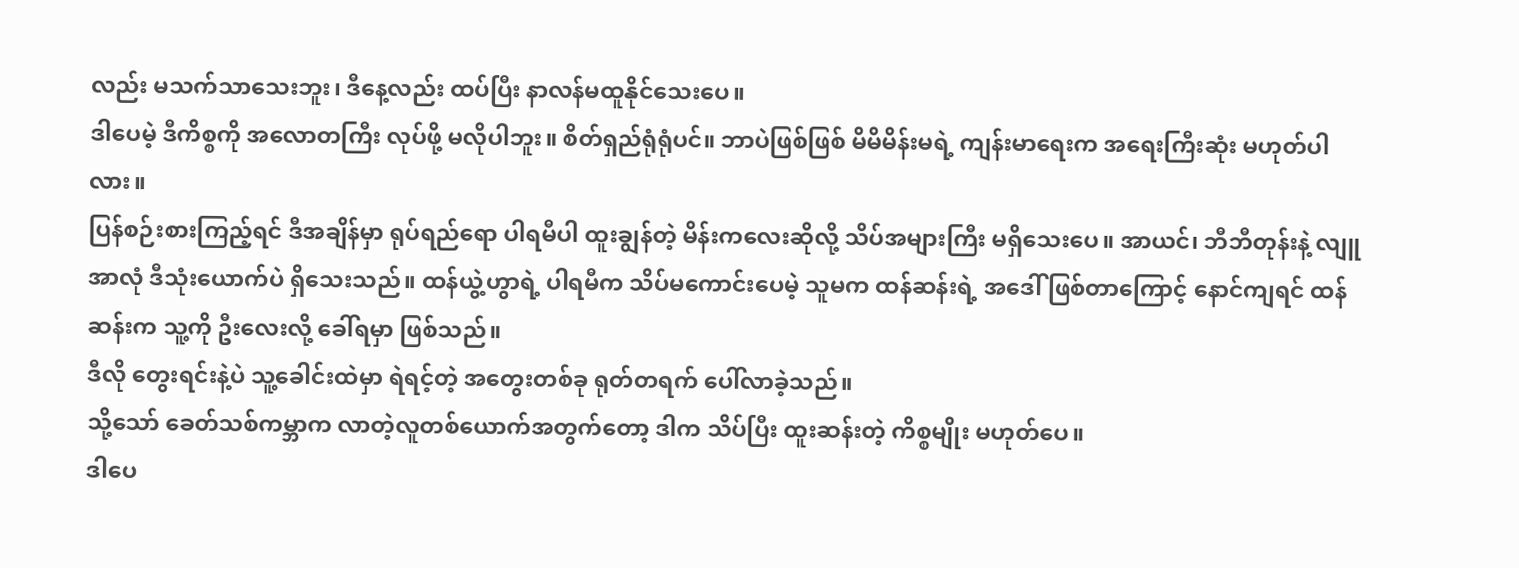လည်း မသက်သာသေးဘူး၊ ဒီနေ့လည်း ထပ်ပြီး နာလန်မထူနိုင်သေးပေ။
ဒါပေမဲ့ ဒီကိစ္စကို အလောတကြီး လုပ်ဖို့ မလိုပါဘူး။ စိတ်ရှည်ရုံရုံပင်။ ဘာပဲဖြစ်ဖြစ် မိမိမိန်းမရဲ့ ကျန်းမာရေးက အရေးကြီးဆုံး မဟုတ်ပါလား။
ပြန်စဉ်းစားကြည့်ရင် ဒီအချိန်မှာ ရုပ်ရည်ရော ပါရမီပါ ထူးချွန်တဲ့ မိန်းကလေးဆိုလို့ သိပ်အများကြီး မရှိသေးပေ။ အာယင်၊ ဘီဘီတုန်းနဲ့ လျူအာလုံ ဒီသုံးယောက်ပဲ ရှိသေးသည်။ ထန်ယွဲ့ဟွာရဲ့ ပါရမီက သိပ်မကောင်းပေမဲ့ သူမက ထန်ဆန်းရဲ့ အဒေါ် ဖြစ်တာကြောင့် နောင်ကျရင် ထန်ဆန်းက သူ့ကို ဦးလေးလို့ ခေါ်ရမှာ ဖြစ်သည်။
ဒီလို တွေးရင်းနဲ့ပဲ သူ့ခေါင်းထဲမှာ ရဲရင့်တဲ့ အတွေးတစ်ခု ရုတ်တရက် ပေါ်လာခဲ့သည်။
သို့သော် ခေတ်သစ်ကမ္ဘာက လာတဲ့လူတစ်ယောက်အတွက်တော့ ဒါက သိပ်ပြီး ထူးဆန်းတဲ့ ကိစ္စမျိုး မဟုတ်ပေ။
ဒါပေ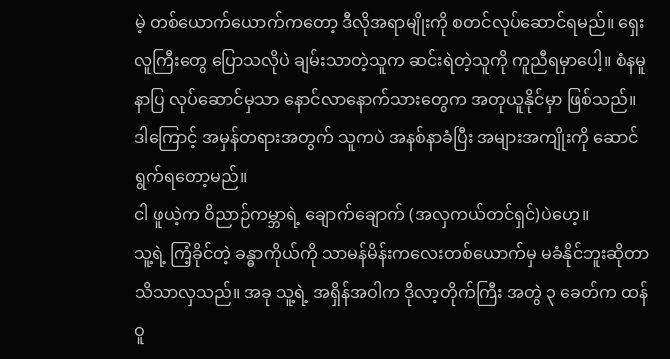မဲ့ တစ်ယောက်ယောက်ကတော့ ဒီလိုအရာမျိုးကို စတင်လုပ်ဆောင်ရမည်။ ရှေးလူကြီးတွေ ပြောသလိုပဲ ချမ်းသာတဲ့သူက ဆင်းရဲတဲ့သူကို ကူညီရမှာပေါ့။ စံနမူနာပြ လုပ်ဆောင်မှသာ နောင်လာနောက်သားတွေက အတုယူနိုင်မှာ ဖြစ်သည်။ ဒါကြောင့် အမှန်တရားအတွက် သူကပဲ အနစ်နာခံပြီး အများအကျိုးကို ဆောင်ရွက်ရတော့မည်။
ငါ ဖူယဲ့က ဝိညာဉ်ကမ္ဘာရဲ့ ချောက်ချောက် (အလှကယ်တင်ရှင်)ပဲဟေ့။
သူ့ရဲ့ ကြံ့ခိုင်တဲ့ ခန္ဓာကိုယ်ကို သာမန်မိန်းကလေးတစ်ယောက်မှ မခံနိုင်ဘူးဆိုတာ သိသာလှသည်။ အခု သူ့ရဲ့ အရှိန်အဝါက ဒိုလာ့တိုက်ကြီး အတွဲ ၃ ခေတ်က ထန်ဝူ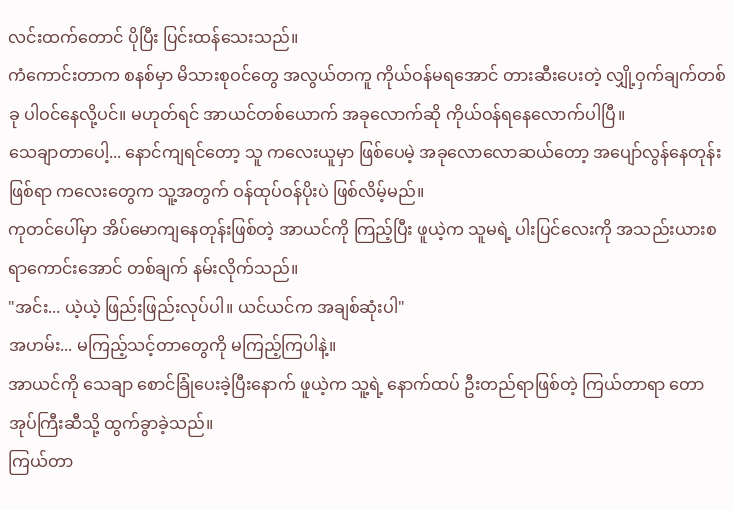လင်းထက်တောင် ပိုပြီး ပြင်းထန်သေးသည်။
ကံကောင်းတာက စနစ်မှာ မိသားစုဝင်တွေ အလွယ်တကူ ကိုယ်ဝန်မရအောင် တားဆီးပေးတဲ့ လျှို့ဝှက်ချက်တစ်ခု ပါဝင်နေလို့ပင်။ မဟုတ်ရင် အာယင်တစ်ယောက် အခုလောက်ဆို ကိုယ်ဝန်ရနေလောက်ပါပြီ။
သေချာတာပေါ့... နောင်ကျရင်တော့ သူ ကလေးယူမှာ ဖြစ်ပေမဲ့ အခုလောလောဆယ်တော့ အပျော်လွန်နေတုန်းဖြစ်ရာ ကလေးတွေက သူ့အတွက် ဝန်ထုပ်ဝန်ပိုးပဲ ဖြစ်လိမ့်မည်။
ကုတင်ပေါ်မှာ အိပ်မောကျနေတုန်းဖြစ်တဲ့ အာယင်ကို ကြည့်ပြီး ဖူယဲ့က သူမရဲ့ ပါးပြင်လေးကို အသည်းယားစရာကောင်းအောင် တစ်ချက် နမ်းလိုက်သည်။
"အင်း... ယဲ့ယဲ့ ဖြည်းဖြည်းလုပ်ပါ။ ယင်ယင်က အချစ်ဆုံးပါ"
အဟမ်း... မကြည့်သင့်တာတွေကို မကြည့်ကြပါနဲ့။
အာယင်ကို သေချာ စောင်ခြုံပေးခဲ့ပြီးနောက် ဖူယဲ့က သူ့ရဲ့ နောက်ထပ် ဦးတည်ရာဖြစ်တဲ့ ကြယ်တာရာ တောအုပ်ကြီးဆီသို့ ထွက်ခွာခဲ့သည်။
ကြယ်တာ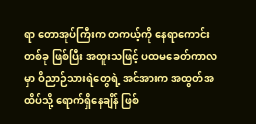ရာ တောအုပ်ကြီးက တကယ့်ကို နေရာကောင်းတစ်ခု ဖြစ်ပြီး အထူးသဖြင့် ပထမခေတ်ကာလမှာ ဝိညာဉ်သားရဲတွေရဲ့ အင်အားက အထွတ်အထိပ်သို့ ရောက်ရှိနေချိန် ဖြစ်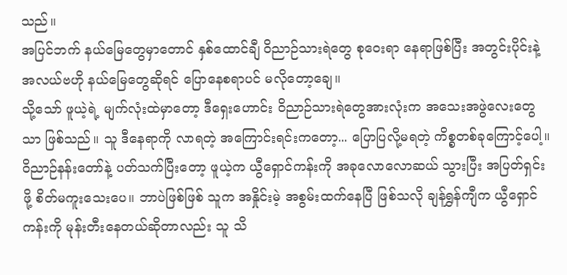သည်။
အပြင်ဘက် နယ်မြေတွေမှာတောင် နှစ်ထောင်ချီ ဝိညာဉ်သားရဲတွေ စုဝေးရာ နေရာဖြစ်ပြီး အတွင်းပိုင်းနဲ့ အလယ်ဗဟို နယ်မြေတွေဆိုရင် ပြောနေစရာပင် မလိုတော့ချေ။
သို့သော် ဖူယဲ့ရဲ့ မျက်လုံးထဲမှာတော့ ဒီရှေးဟောင်း ဝိညာဉ်သားရဲတွေအားလုံးက အသေးအဖွဲလေးတွေသာ ဖြစ်သည်။ သူ ဒီနေရာကို လာရတဲ့ အကြောင်းရင်းကတော့... ပြောပြလို့မရတဲ့ ကိစ္စတစ်ခုကြောင့်ပေါ့။
ဝိညာဉ်နန်းတော်နဲ့ ပတ်သက်ပြီးတော့ ဖူယဲ့က ယွီရှောင်ကန်းကို အခုလောလောဆယ် သွားပြီး အပြတ်ရှင်းဖို့ စိတ်မကူးသေးပေ။ ဘာပဲဖြစ်ဖြစ် သူက အနှိုင်းမဲ့ အစွမ်းထက်နေပြီ ဖြစ်သလို ချန်ရွှန်ကျီက ယွီရှောင်ကန်းကို မုန်းတီးနေတယ်ဆိုတာလည်း သူ သိ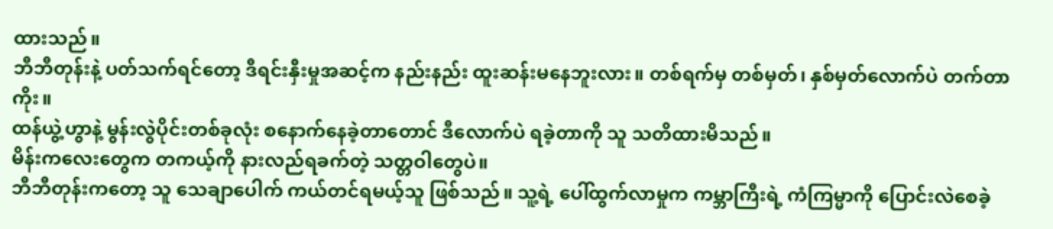ထားသည်။
ဘီဘီတုန်းနဲ့ ပတ်သက်ရင်တော့ ဒီရင်းနှီးမှုအဆင့်က နည်းနည်း ထူးဆန်းမနေဘူးလား။ တစ်ရက်မှ တစ်မှတ်၊ နှစ်မှတ်လောက်ပဲ တက်တာကိုး။
ထန်ယွဲ့ဟွာနဲ့ မွန်းလွဲပိုင်းတစ်ခုလုံး စနောက်နေခဲ့တာတောင် ဒီလောက်ပဲ ရခဲ့တာကို သူ သတိထားမိသည်။
မိန်းကလေးတွေက တကယ့်ကို နားလည်ရခက်တဲ့ သတ္တဝါတွေပဲ။
ဘီဘီတုန်းကတော့ သူ သေချာပေါက် ကယ်တင်ရမယ့်သူ ဖြစ်သည်။ သူ့ရဲ့ ပေါ်ထွက်လာမှုက ကမ္ဘာကြီးရဲ့ ကံကြမ္မာကို ပြောင်းလဲစေခဲ့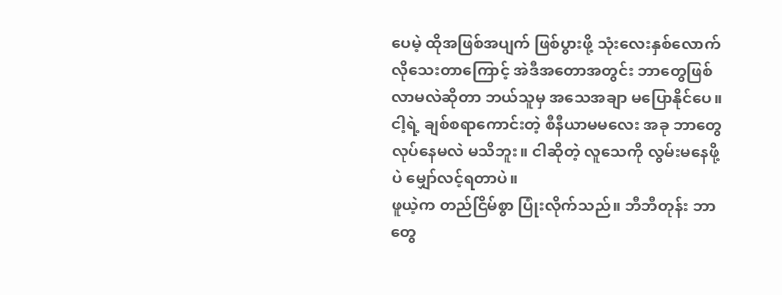ပေမဲ့ ထိုအဖြစ်အပျက် ဖြစ်ပွားဖို့ သုံးလေးနှစ်လောက် လိုသေးတာကြောင့် အဲဒီအတောအတွင်း ဘာတွေဖြစ်လာမလဲဆိုတာ ဘယ်သူမှ အသေအချာ မပြောနိုင်ပေ။
ငါ့ရဲ့ ချစ်စရာကောင်းတဲ့ စီနီယာမမလေး အခု ဘာတွေလုပ်နေမလဲ မသိဘူး။ ငါဆိုတဲ့ လူသေကို လွမ်းမနေဖို့ပဲ မျှော်လင့်ရတာပဲ။
ဖူယဲ့က တည်ငြိမ်စွာ ပြုံးလိုက်သည်။ ဘီဘီတုန်း ဘာတွေ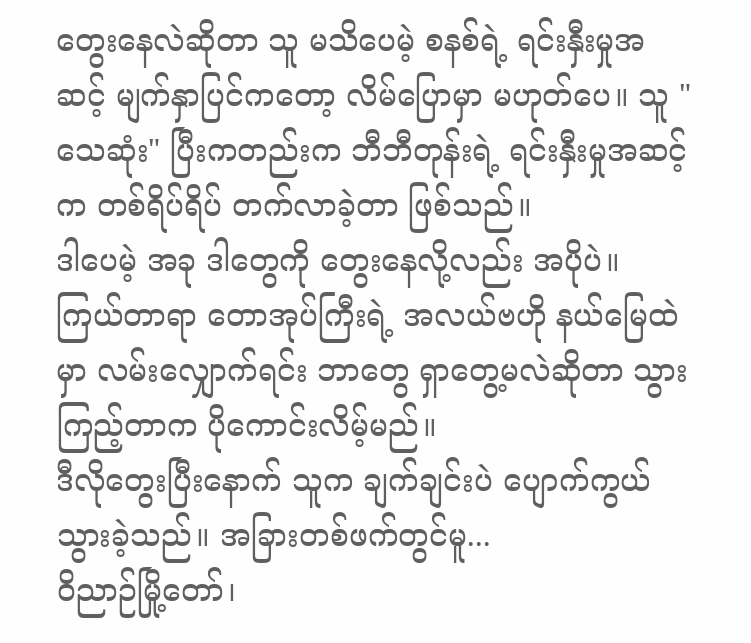တွေးနေလဲဆိုတာ သူ မသိပေမဲ့ စနစ်ရဲ့ ရင်းနှီးမှုအဆင့် မျက်နှာပြင်ကတော့ လိမ်ပြောမှာ မဟုတ်ပေ။ သူ "သေဆုံး" ပြီးကတည်းက ဘီဘီတုန်းရဲ့ ရင်းနှီးမှုအဆင့်က တစ်ရိပ်ရိပ် တက်လာခဲ့တာ ဖြစ်သည်။
ဒါပေမဲ့ အခု ဒါတွေကို တွေးနေလို့လည်း အပိုပဲ။ ကြယ်တာရာ တောအုပ်ကြီးရဲ့ အလယ်ဗဟို နယ်မြေထဲမှာ လမ်းလျှောက်ရင်း ဘာတွေ ရှာတွေ့မလဲဆိုတာ သွားကြည့်တာက ပိုကောင်းလိမ့်မည်။
ဒီလိုတွေးပြီးနောက် သူက ချက်ချင်းပဲ ပျောက်ကွယ်သွားခဲ့သည်။ အခြားတစ်ဖက်တွင်မူ...
ဝိညာဉ်မြို့တော်၊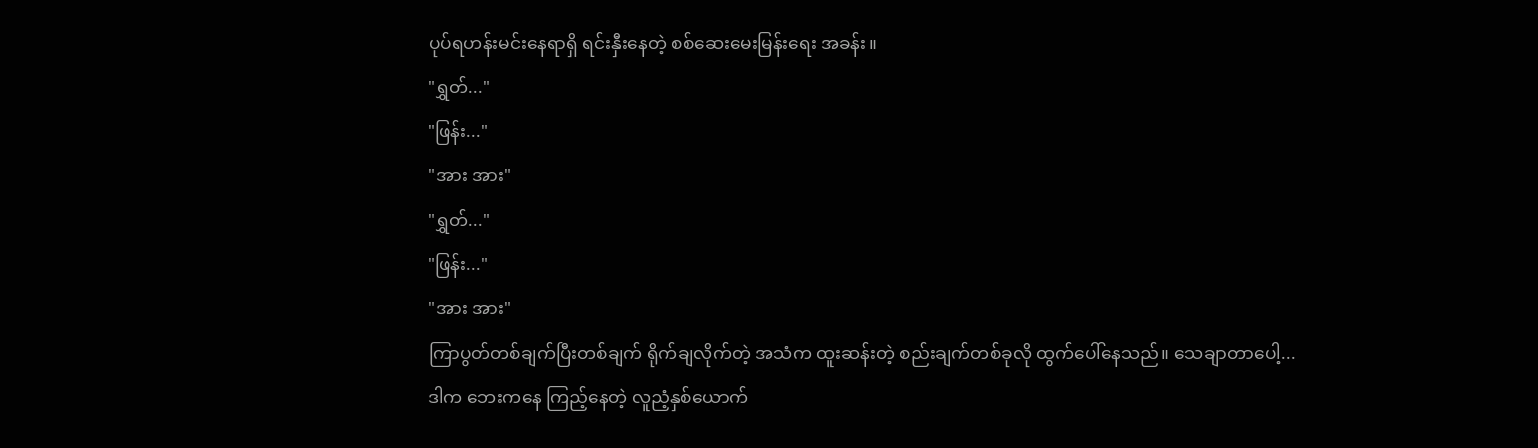ပုပ်ရဟန်းမင်းနေရာရှိ ရင်းနှီးနေတဲ့ စစ်ဆေးမေးမြန်းရေး အခန်း။
"ရွှတ်..."
"ဖြန်း..."
"အား အား"
"ရွှတ်..."
"ဖြန်း..."
"အား အား"
ကြာပွတ်တစ်ချက်ပြီးတစ်ချက် ရိုက်ချလိုက်တဲ့ အသံက ထူးဆန်းတဲ့ စည်းချက်တစ်ခုလို ထွက်ပေါ်နေသည်။ သေချာတာပေါ့... ဒါက ဘေးကနေ ကြည့်နေတဲ့ လူညံ့နှစ်ယောက်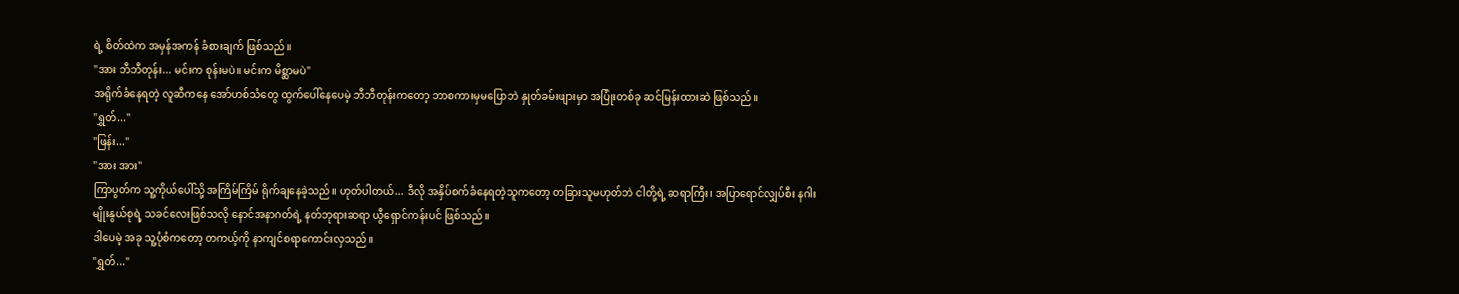ရဲ့ စိတ်ထဲက အမှန်အကန် ခံစားချက် ဖြစ်သည်။
"အား ဘီဘီတုန်း... မင်းက စုန်းမပဲ။ မင်းက မိစ္ဆာမပဲ"
အရိုက်ခံနေရတဲ့ လူဆီကနေ အော်ဟစ်သံတွေ ထွက်ပေါ်နေပေမဲ့ ဘီဘီတုန်းကတော့ ဘာစကားမှမပြောဘဲ နှုတ်ခမ်းဖျားမှာ အပြုံးတစ်ခု ဆင်မြန်းထားဆဲ ဖြစ်သည်။
"ရွှတ်..."
"ဖြန်း..."
"အား အား"
ကြာပွတ်က သူ့ကိုယ်ပေါ်သို့ အကြိမ်ကြိမ် ရိုက်ချနေခဲ့သည်။ ဟုတ်ပါတယ်... ဒီလို အနှိပ်စက်ခံနေရတဲ့သူကတော့ တခြားသူမဟုတ်ဘဲ ငါတို့ရဲ့ ဆရာကြီး၊ အပြာရောင်လျှပ်စီး နဂါးမျိုးနွယ်စုရဲ့ သခင်လေးဖြစ်သလို နောင်အနာဂတ်ရဲ့ နတ်ဘုရားဆရာ ယွီရှောင်ကန်းပင် ဖြစ်သည်။
ဒါပေမဲ့ အခု သူ့ပုံစံကတော့ တကယ့်ကို နာကျင်စရာကောင်းလှသည်။
"ရွှတ်..."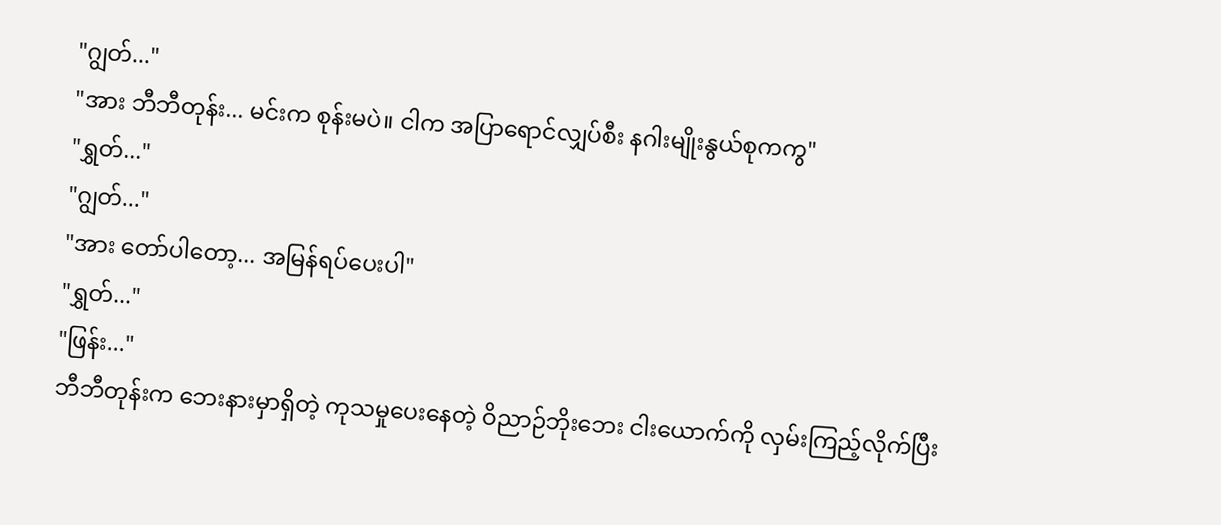"ဂျွတ်..."
"အား ဘီဘီတုန်း... မင်းက စုန်းမပဲ။ ငါက အပြာရောင်လျှပ်စီး နဂါးမျိုးနွယ်စုကကွ"
"ရွှတ်..."
"ဂျွတ်..."
"အား တော်ပါတော့... အမြန်ရပ်ပေးပါ"
"ရွှတ်..."
"ဖြန်း..."
ဘီဘီတုန်းက ဘေးနားမှာရှိတဲ့ ကုသမှုပေးနေတဲ့ ဝိညာဉ်ဘိုးဘေး ငါးယောက်ကို လှမ်းကြည့်လိုက်ပြီး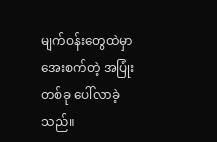မျက်ဝန်းတွေထဲမှာ အေးစက်တဲ့ အပြုံးတစ်ခု ပေါ်လာခဲ့သည်။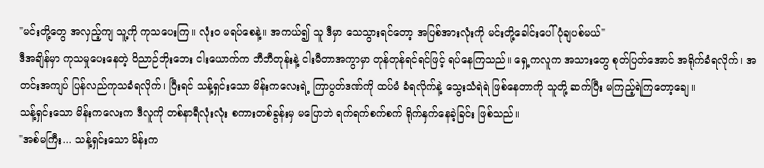"မင်းတို့တွေ အလှည့်ကျ သူ့ကို ကုသပေးကြ။ လုံးဝ မရပ်စေနဲ့။ အကယ်၍ သူ ဒီမှာ သေသွားရင်တော့ အပြစ်အားလုံးကို မင်းတို့ခေါင်းပေါ် ပုံချပစ်မယ်"
ဒီအချိန်မှာ ကုသမှုပေးနေတဲ့ ဝိညာဉ်ဘိုးဘေး ငါးယောက်က ဘီဘီတုန်းနဲ့ ငါးမီတာအကွာမှာ တုန်တုန်ရင်ရင်ဖြင့် ရပ်နေကြသည်။ ရှေ့ကလူက အသားတွေ စုတ်ပြတ်အောင် အရိုက်ခံရလိုက်၊ အတင်းအကျပ် ပြန်လည်ကုသခံရလိုက်၊ ပြီးရင် သန့်ရှင်းသော မိန်းကလေးရဲ့ ကြာပွတ်ဒဏ်ကို ထပ်မံ ခံရလိုက်နဲ့ သွေးသံရဲရဲ ဖြစ်နေတာကို သူတို့ ဆက်ပြီး မကြည့်ရဲကြတော့ချေ။
သန့်ရှင်းသော မိန်းကလေးက ဒီလူကို တစ်နာရီလုံးလုံး စကားတစ်ခွန်းမှ မပြောဘဲ ရက်ရက်စက်စက် ရိုက်နှက်နေခဲ့ခြင်း ဖြစ်သည်။
"အစ်မကြီး... သန့်ရှင်းသော မိန်းက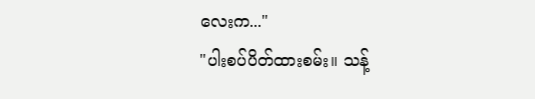လေးက..."
"ပါးစပ်ပိတ်ထားစမ်း။ သန့်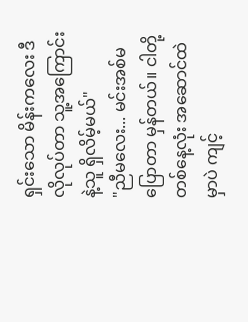ရှင်းသော မိန်းကလေး ဒီလိုလုပ်တာ သူ့အကြောင်းနဲ့သူ ရှိလိမ့်မယ်"
"ညီမလေး... မင်းအစ်မပြောတာ မှန်တယ်။ ငါတို့တစ်နေ့လုံး အဆောင်ထဲမှာပဲ ကျင့်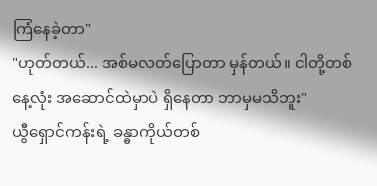ကြံနေခဲ့တာ"
"ဟုတ်တယ်... အစ်မလတ်ပြောတာ မှန်တယ်။ ငါတို့တစ်နေ့လုံး အဆောင်ထဲမှာပဲ ရှိနေတာ ဘာမှမသိဘူး"
ယွီရှောင်ကန်းရဲ့ ခန္ဓာကိုယ်တစ်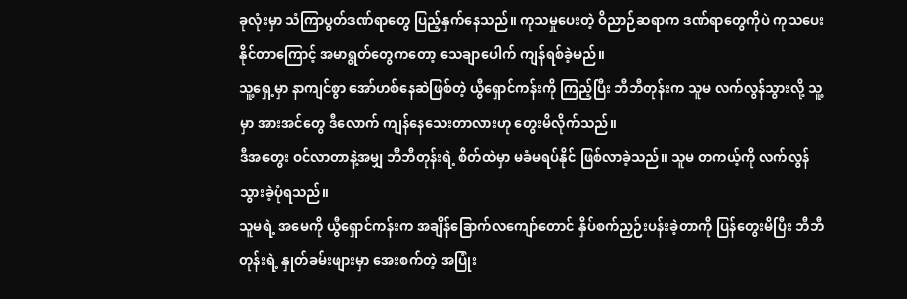ခုလုံးမှာ သံကြာပွတ်ဒဏ်ရာတွေ ပြည့်နှက်နေသည်။ ကုသမှုပေးတဲ့ ဝိညာဉ်ဆရာက ဒဏ်ရာတွေကိုပဲ ကုသပေးနိုင်တာကြောင့် အမာရွတ်တွေကတော့ သေချာပေါက် ကျန်ရစ်ခဲ့မည်။
သူ့ရှေ့မှာ နာကျင်စွာ အော်ဟစ်နေဆဲဖြစ်တဲ့ ယွီရှောင်ကန်းကို ကြည့်ပြီး ဘီဘီတုန်းက သူမ လက်လွန်သွားလို့ သူ့မှာ အားအင်တွေ ဒီလောက် ကျန်နေသေးတာလားဟု တွေးမိလိုက်သည်။
ဒီအတွေး ဝင်လာတာနဲ့အမျှ ဘီဘီတုန်းရဲ့ စိတ်ထဲမှာ မခံမရပ်နိုင် ဖြစ်လာခဲ့သည်။ သူမ တကယ့်ကို လက်လွန်သွားခဲ့ပုံရသည်။
သူမရဲ့ အမေကို ယွီရှောင်ကန်းက အချိန်ခြောက်လကျော်တောင် နှိပ်စက်ညှဉ်းပန်းခဲ့တာကို ပြန်တွေးမိပြီး ဘီဘီတုန်းရဲ့ နှုတ်ခမ်းဖျားမှာ အေးစက်တဲ့ အပြုံး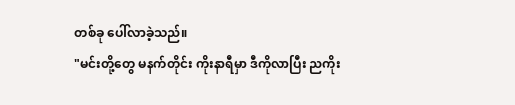တစ်ခု ပေါ်လာခဲ့သည်။
"မင်းတို့တွေ မနက်တိုင်း ကိုးနာရီမှာ ဒီကိုလာပြီး ညကိုး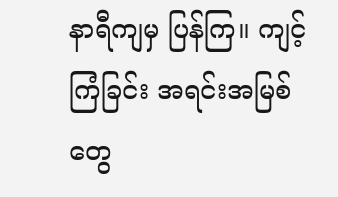နာရီကျမှ ပြန်ကြ။ ကျင့်ကြံခြင်း အရင်းအမြစ်တွေ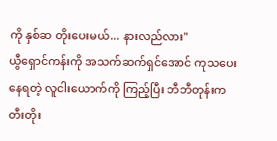ကို နှစ်ဆ တိုးပေးမယ်... နားလည်လား"
ယွီရှောင်ကန်းကို အသက်ဆက်ရှင်အောင် ကုသပေးနေရတဲ့ လူငါးယောက်ကို ကြည့်ပြီး ဘီဘီတုန်းက တီးတိုး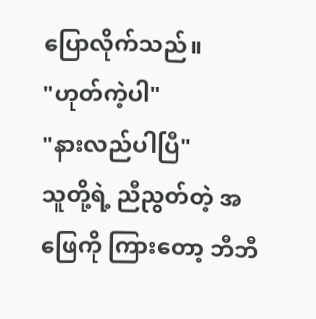ပြောလိုက်သည်။
"ဟုတ်ကဲ့ပါ"
"နားလည်ပါပြီ"
သူတို့ရဲ့ ညီညွတ်တဲ့ အဖြေကို ကြားတော့ ဘီဘီ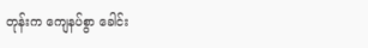တုန်းက ကျေနပ်စွာ ခေါင်း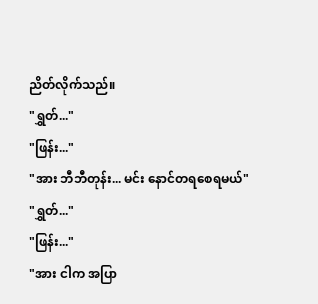ညိတ်လိုက်သည်။
"ရွှတ်..."
"ဖြန်း..."
"အား ဘီဘီတုန်း... မင်း နောင်တရစေရမယ်"
"ရွှတ်..."
"ဖြန်း..."
"အား ငါက အပြာ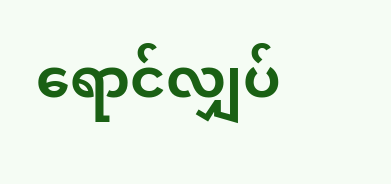ရောင်လျှပ်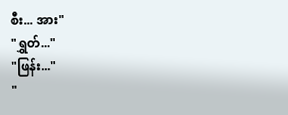စီး... အား"
"ရွှတ်..."
"ဖြန်း..."
"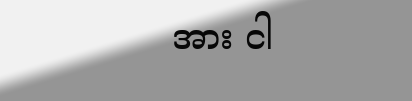အား ငါ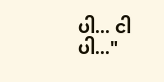ပါ... ငါပါ..."